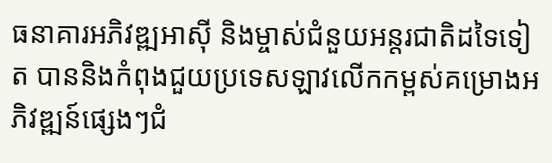ធនាគារអភិវឌ្ឍអាស៊ី និងម្ចាស់ជំនួយអន្តរជាតិដទៃទៀត បាននិងកំពុងជួយប្រទេសឡាវលើកកម្ពស់គម្រោងអភិវឌ្ឍន៍ផ្សេងៗជំ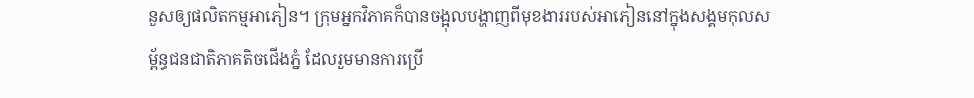នួសឲ្យផលិតកម្មអាភៀន។ ក្រុមអ្នកវិភាគក៏បានចង្អុលបង្ហាញពីមុខងាររបស់អាភៀននៅក្នុងសង្គមកុលសម្ព័ន្ធជនជាតិភាគតិចជើងភ្នំ ដែលរួមមានការប្រើ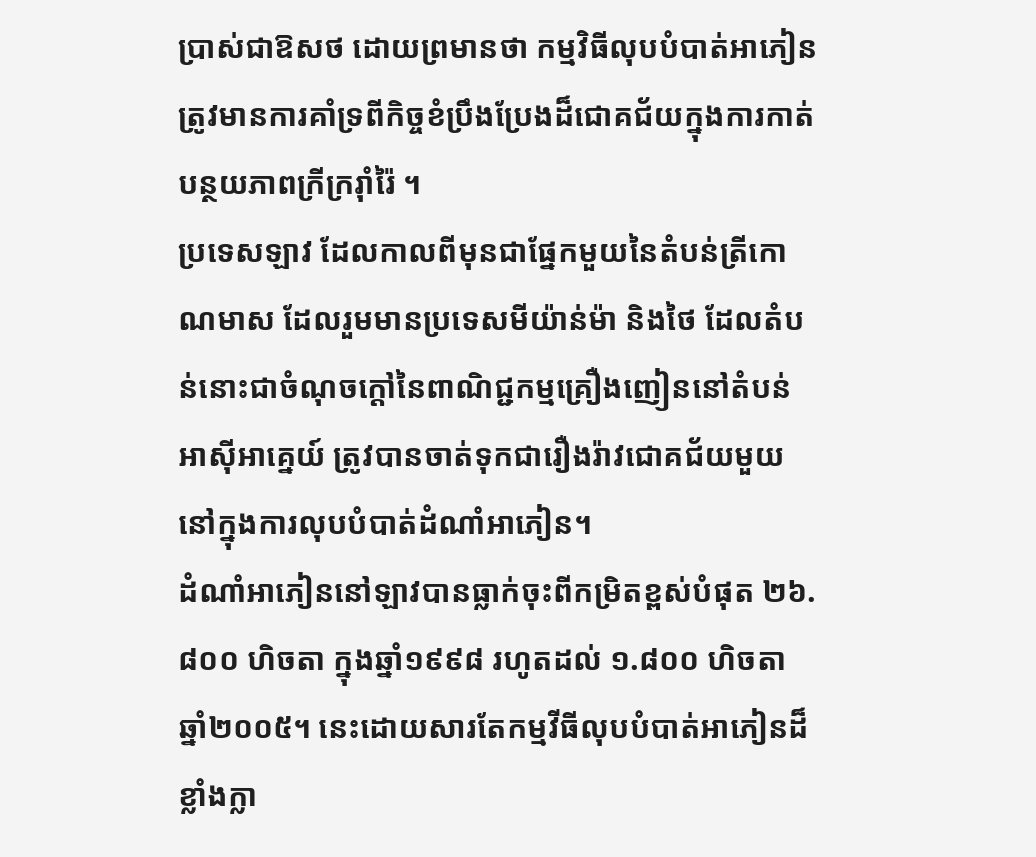ប្រាស់ជាឱសថ ដោយព្រមានថា កម្មវិធីលុបបំបាត់អាភៀនត្រូវមានការគាំទ្រពីកិច្ចខំប្រឹងប្រែងដ៏ជោគជ័យក្នុងការកាត់បន្ថយភាពក្រីក្ររ៉ាំរ៉ៃ ។
ប្រទេសឡាវ ដែលកាលពីមុនជាផ្នែកមួយនៃតំបន់ត្រីកោណមាស ដែលរួមមានប្រទេសមីយ៉ាន់ម៉ា និងថៃ ដែលតំបន់នោះជាចំណុចក្តៅនៃពាណិជ្ជកម្មគ្រឿងញៀននៅតំបន់អាស៊ីអាគ្នេយ៍ ត្រូវបានចាត់ទុកជារឿងរ៉ាវជោគជ័យមួយនៅក្នុងការលុបបំបាត់ដំណាំអាភៀន។
ដំណាំអាភៀននៅឡាវបានធ្លាក់ចុះពីកម្រិតខ្ពស់បំផុត ២៦.៨០០ ហិចតា ក្នុងឆ្នាំ១៩៩៨ រហូតដល់ ១.៨០០ ហិចតា ឆ្នាំ២០០៥។ នេះដោយសារតែកម្មវីធីលុបបំបាត់អាភៀនដ៏ខ្លាំងក្លា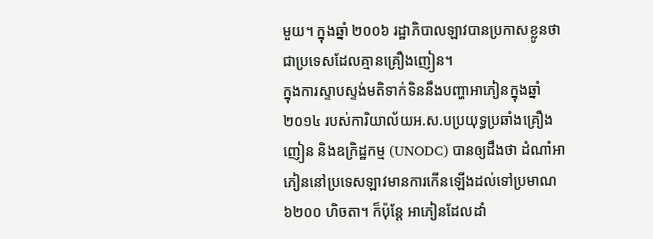មួយ។ ក្នុងឆ្នាំ ២០០៦ រដ្ឋាភិបាលឡាវបានប្រកាសខ្លូនថា ជាប្រទេសដែលគ្មានគ្រឿងញៀន។
ក្នុងការស្ទាបស្ទង់មតិទាក់ទិននឹងបញ្ហាអាភៀនក្នុងឆ្នាំ២០១៤ របស់ការិយាល័យអ.ស.បប្រយុទ្ធប្រឆាំងគ្រឿងញៀន និងឧក្រិដ្ឋកម្ម (UNODC) បានឲ្យដឹងថា ដំណាំអាភៀននៅប្រទេសឡាវមានការកើនឡើងដល់ទៅប្រមាណ ៦២០០ ហិចតា។ ក៏ប៉ុន្តែ អាភៀនដែលដាំ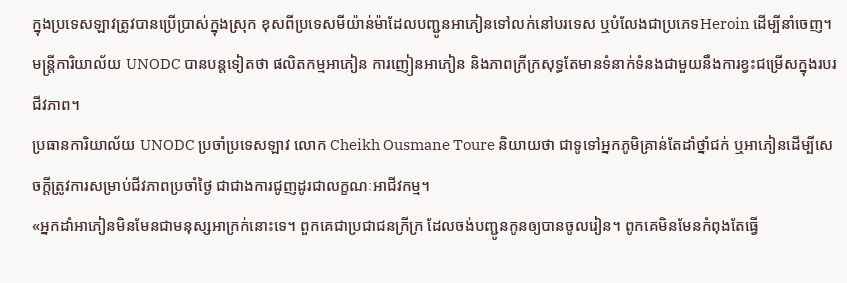ក្នុងប្រទេសឡាវត្រូវបានប្រើប្រាស់ក្នុងស្រុក ខុសពីប្រទេសមីយ៉ាន់ម៉ាដែលបញ្ជូនអាភៀនទៅលក់នៅបរទេស ឬបំលែងជាប្រភេទHeroin ដើម្បីនាំចេញ។
មន្ត្រីការិយាល័យ UNODC បានបន្តទៀតថា ផលិតកម្មអាភៀន ការញៀនអាភៀន និងភាពក្រីក្រសុទ្ធតែមានទំនាក់ទំនងជាមួយនឹងការខ្វះជម្រើសក្នុងរបរជីវភាព។
ប្រធានការិយាល័យ UNODC ប្រចាំប្រទេសឡាវ លោក Cheikh Ousmane Toure និយាយថា ជាទូទៅអ្នកភូមិគ្រាន់តែដាំថ្នាំជក់ ឬអាភៀនដើម្បីសេចក្តីត្រូវការសម្រាប់ជីវភាពប្រចាំថ្ងៃ ជាជាងការជូញដូរជាលក្ខណៈអាជីវកម្ម។
«អ្នកដាំអាភៀនមិនមែនជាមនុស្សអាក្រក់នោះទេ។ ពួកគេជាប្រជាជនក្រីក្រ ដែលចង់បញ្ជូនកូនឲ្យបានចូលរៀន។ ពូកគេមិនមែនកំពុងតែធ្វើ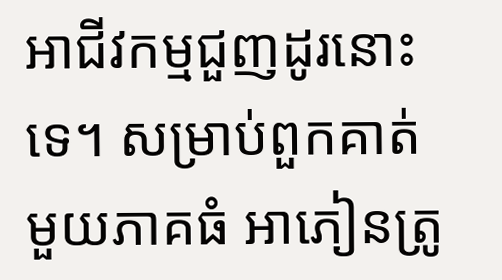អាជីវកម្មជួញដូរនោះទេ។ សម្រាប់ពួកគាត់មួយភាគធំ អាភៀនត្រូ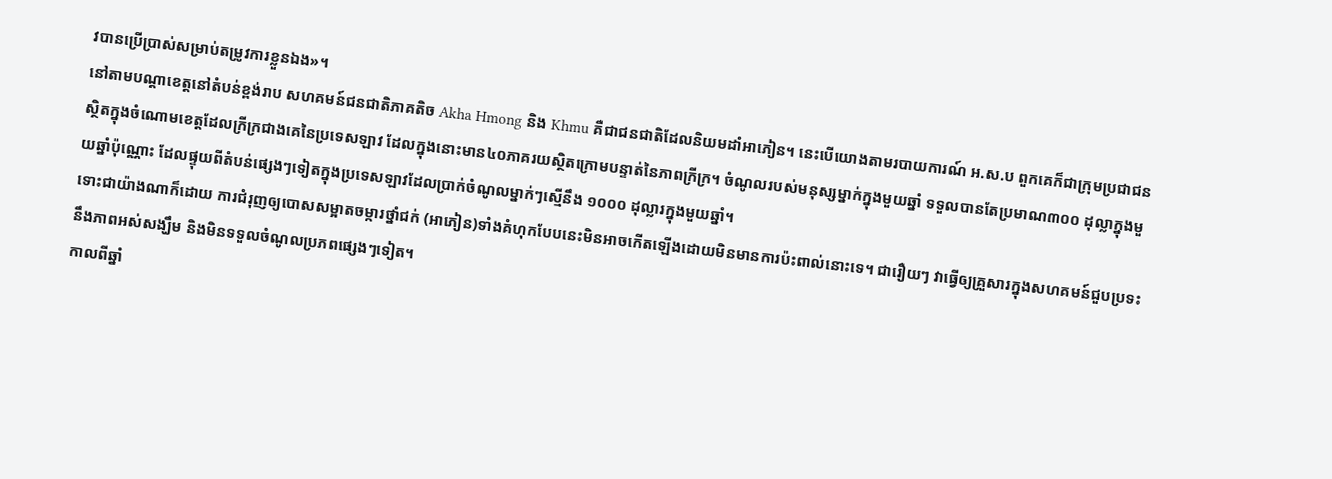វបានប្រើប្រាស់សម្រាប់តម្រូវការខ្លួនឯង»។
នៅតាមបណ្តាខេត្តនៅតំបន់ខ្ពង់រាប សហគមន៍ជនជាតិភាគតិច Akha Hmong និង Khmu គឺជាជនជាតិដែលនិយមដាំអាភៀន។ នេះបើយោងតាមរបាយការណ៍ អ.ស.ប ពួកគេក៏ជាក្រុមប្រជាជនស្ថិតក្នុងចំណោមខេត្តដែលក្រីក្រជាងគេនៃប្រទេសឡាវ ដែលក្នុងនោះមាន៤០ភាគរយស្ថិតក្រោមបន្ទាត់នៃភាពក្រីក្រ។ ចំណូលរបស់មនុស្សម្នាក់ក្នុងមួយឆ្នាំ ទទួលបានតែប្រមាណ៣០០ ដុល្លាក្នុងមួយឆ្នាំប៉ុណ្ណោះ ដែលផ្ទុយពីតំបន់ផ្សេងៗទៀតក្នុងប្រទេសឡាវដែលប្រាក់ចំណូលម្នាក់ៗស្មើនឹង ១០០០ ដុល្លារក្នុងមួយឆ្នាំ។
ទោះជាយ៉ាងណាក៏ដោយ ការជំរុញឲ្យបោសសម្អាតចម្ការថ្នាំជក់ (អាភៀន)ទាំងគំហុកបែបនេះមិនអាចកើតឡើងដោយមិនមានការប៉ះពាល់នោះទេ។ ជារឿយៗ វាធ្វើឲ្យគ្រួសារក្នុងសហគមន៍ជួបប្រទះនឹងភាពអស់សង្ឃឹម និងមិនទទួលចំណូលប្រភពផ្សេងៗទៀត។
កាលពីឆ្នាំ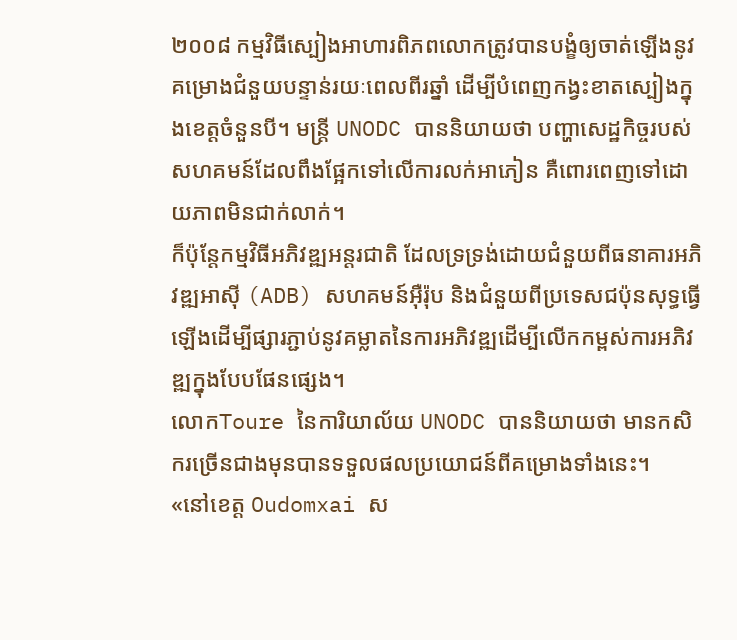២០០៨ កម្មវិធីស្បៀងអាហារពិភពលោកត្រូវបានបង្ខំឲ្យចាត់ឡើងនូវគម្រោងជំនួយបន្ទាន់រយៈពេលពីរឆ្នាំ ដើម្បីបំពេញកង្វះខាតស្បៀងក្នុងខេត្តចំនួនបី។ មន្ត្រី UNODC បាននិយាយថា បញ្ហាសេដ្ឋកិច្ចរបស់សហគមន៍ដែលពឹងផ្អែកទៅលើការលក់អាភៀន គឺពោរពេញទៅដោយភាពមិនជាក់លាក់។
ក៏ប៉ុន្តែកម្មវិធីអភិវឌ្ឍអន្តរជាតិ ដែលទ្រទ្រង់ដោយជំនួយពីធនាគារអភិវឌ្ឍអាស៊ី (ADB) សហគមន៍អ៊ឺរ៉ុប និងជំនួយពីប្រទេសជប៉ុនសុទ្ធធ្វើឡើងដើម្បីផ្សារភ្ជាប់នូវគម្លាតនៃការអភិវឌ្ឍដើម្បីលើកកម្ពស់ការអភិវឌ្ឍក្នុងបែបផែនផ្សេង។
លោកToure នៃការិយាល័យ UNODC បាននិយាយថា មានកសិករច្រើនជាងមុនបានទទួលផលប្រយោជន៍ពីគម្រោងទាំងនេះ។
«នៅខេត្ត Oudomxai ស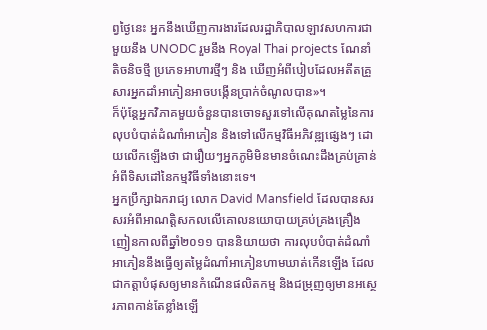ព្វថ្ងៃនេះ អ្នកនឹងឃើញការងារដែលរដ្ឋាភិបាលឡាវសហការជាមួយនឹង UNODC រួមនឹង Royal Thai projects ណែនាំតិចនិចថ្មី ប្រភេទអាហារថ្មីៗ និង ឃើញអំពីបៀបដែលអតីតគ្រួសារអ្នកដាំអាភៀនអាចបង្កើនប្រាក់ចំណូលបាន»។
ក៏ប៉ុន្តែអ្នកវិភាគមួយចំនួនបានចោទសួរទៅលើគុណតម្លៃនៃការលុបបំបាត់ដំណាំអាភៀន និងទៅលើកម្មវិធីអភិវឌ្ឍផ្សេងៗ ដោយលើកឡើងថា ជារឿយៗអ្នកភូមិមិនមានចំណេះដឹងគ្រប់គ្រាន់អំពីទិសដៅនៃកម្មវិធីទាំងនោះទេ។
អ្នកប្រឹក្សាឯករាជ្យ លោក David Mansfield ដែលបានសរសរអំពីអាណត្តិសកលលើគោលនយោបាយគ្រប់គ្រងគ្រឿងញៀនកាលពីឆ្នាំ២០១១ បាននិយាយថា ការលុបបំបាត់ដំណាំអាភៀននឹងធ្វើឲ្យតម្លៃដំណាំអាភៀនហាមឃាត់កើនឡើង ដែលជាកត្តាបំផុសឲ្យមានកំណើនផលិតកម្ម និងជម្រុញឲ្យមានអស្ថេរភាពកាន់តែខ្លាំងឡើ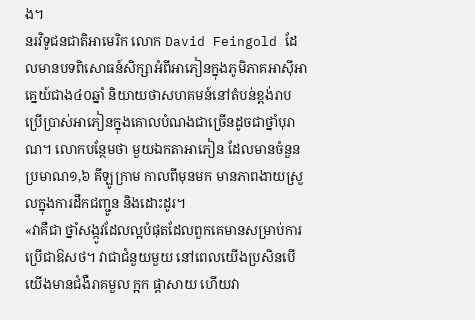ង។
នរវិទូជនជាតិអាមេរិក លោក David Feingold ដែលមានបទពិសោធន៍សិក្សាអំពីអាភៀនក្នុងភូមិភាគអាស៊ីអាគ្នេយ៍ជាង៤០ឆ្នាំ និយាយថាសហគមន៍នៅតំបន់ខ្ពង់រាបប្រើប្រាស់អាភៀនក្នុងគោលបំណងជាច្រើនដូចជាថ្នាំបុរាណ។ លោកបន្ថែមថា មួយឯកតាអាភៀន ដែលមានចំនួនប្រមាណ១,៦ គីឡូក្រាម កាលពីមុនមក មានភាពងាយស្រួលក្នុងការដឹកជញ្ជូន និងដោះដូរ។
«វាគឺជា ថ្នាំសង្កូវដែលល្អបំផុតដែលពួកគេមានសម្រាប់ការប្រើជាឱសថ។ វាជាជំនួយមួយ នៅពេលយើងប្រសិនបើយើងមានជំងឺរាគមួល ក្អក ផ្តាសាយ ហើយវា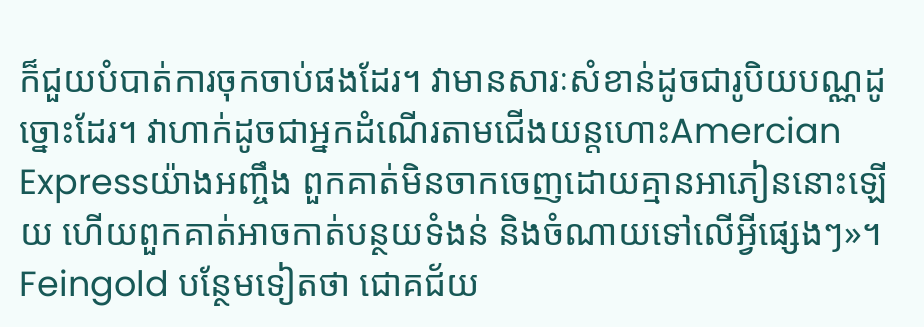ក៏ជួយបំបាត់ការចុកចាប់ផងដែរ។ វាមានសារៈសំខាន់ដូចជារូបិយបណ្ណដូច្នោះដែរ។ វាហាក់ដូចជាអ្នកដំណើរតាមជើងយន្តហោះAmercian Expressយ៉ាងអញ្ចឹង ពួកគាត់មិនចាកចេញដោយគ្មានអាភៀននោះឡើយ ហើយពួកគាត់អាចកាត់បន្ថយទំងន់ និងចំណាយទៅលើអ្វីផ្សេងៗ»។
Feingold បន្ថែមទៀតថា ជោគជ័យ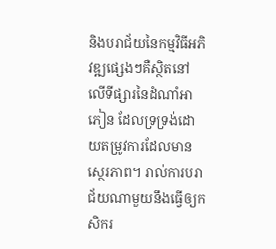និងបរាជ័យនៃកម្មវិធីអភិវឌ្ឍផ្សេងៗគឺស្ថិតនៅលើទីផ្សារនៃដំណាំអាភៀន ដែលទ្រទ្រង់ដោយតម្រូវការដែលមានស្ថេរភាព។ រាល់ការបរាជ័យណាមួយនឹងធ្វើឲ្យកសិករ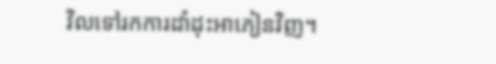វិលទៅរកការដាំដុះអាភៀនវិញ។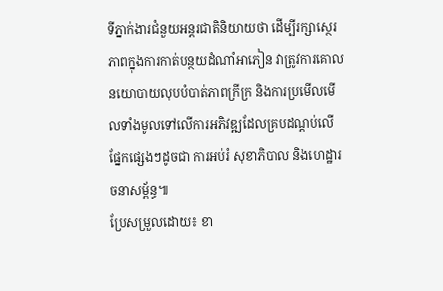ទីភ្នាក់ងារជំនួយអន្តរជាតិនិយាយថា ដើម្បីរក្សាស្ថេរភាពក្នុងការកាត់បន្ថយដំណាំអាភៀន វាត្រូវការគោលនយោបាយលុបបំបាត់ភាពក្រីក្រ និងការប្រមើលមើលទាំងមូលទៅលើការអភិវឌ្ឍដែលគ្របដណ្តប់លើផ្នែកផ្សេងៗដូចជា ការអប់រំ សុខាភិបាល និងហេដ្ឋារចនាសម្ព័ន្ធ៕
ប្រែសម្រួលដោយ៖ ខា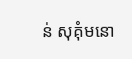ន់ សុគុំមនោ